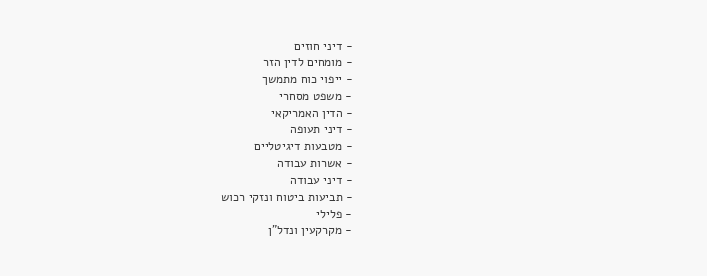- דיני חוזים
- מומחים לדין הזר
- ייפוי כוח מתמשך
- משפט מסחרי
- הדין האמריקאי
- דיני תעופה
- מטבעות דיגיטליים
- אשרות עבודה
- דיני עבודה
- תביעות ביטוח ונזקי רכוש
- פלילי
- מקרקעין ונדל"ן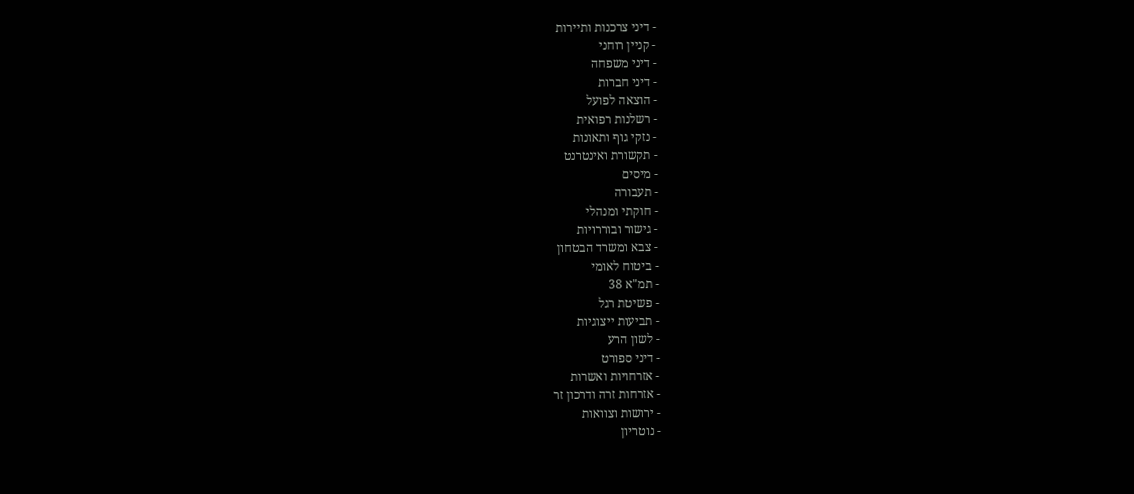- דיני צרכנות ותיירות
- קניין רוחני
- דיני משפחה
- דיני חברות
- הוצאה לפועל
- רשלנות רפואית
- נזקי גוף ותאונות
- תקשורת ואינטרנט
- מיסים
- תעבורה
- חוקתי ומנהלי
- גישור ובוררויות
- צבא ומשרד הבטחון
- ביטוח לאומי
- תמ"א 38
- פשיטת רגל
- תביעות ייצוגיות
- לשון הרע
- דיני ספורט
- אזרחויות ואשרות
- אזרחות זרה ודרכון זר
- ירושות וצוואות
- נוטריון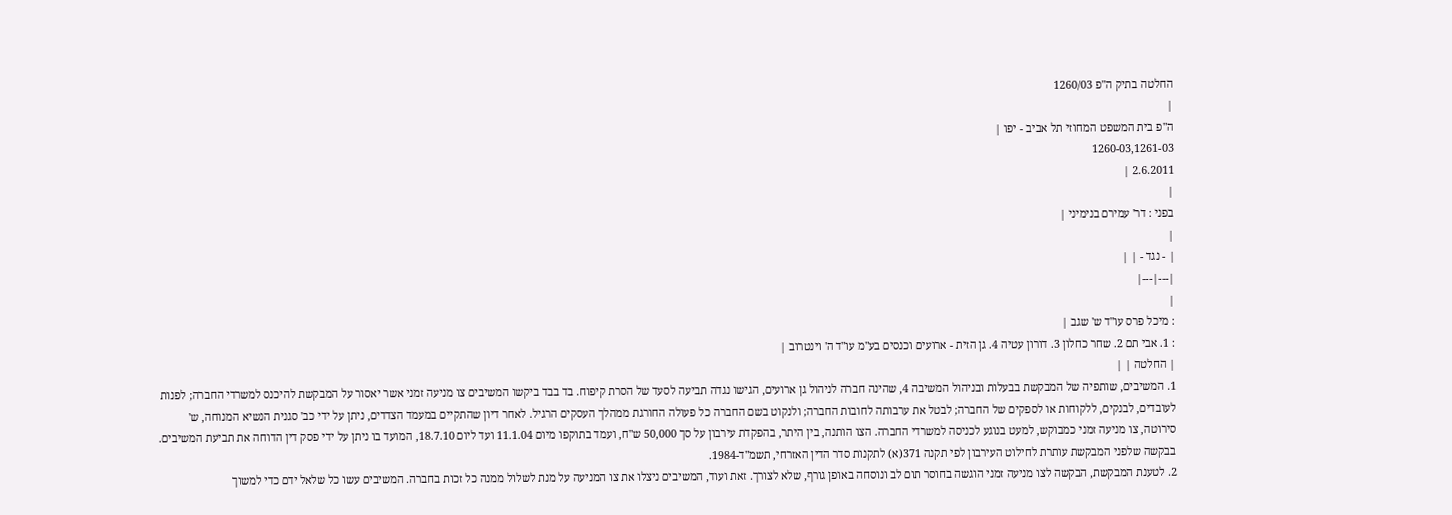החלטה בתיק ה"פ 1260/03
|
ה"פ בית המשפט המחוזי תל אביב - יפו |
1260-03,1261-03
2.6.2011 |
|
בפני : דר' עמירם בנימיני |
|
| - נגד - | |
|---|---|
|
: מיכל פרס עו"ד ש' שגב |
: 1. אבי תם 2. שחר כחלון 3. דורון עטיה 4. גן הזית - ארועים וכנסים בע"מ עו"ד ה' וינטרוב |
| החלטה | |
1. המשיבים, שותפיה של המבקשת בבעלות ובניהול המשיבה 4, שהינה חברה לניהול גן ארועים, הגישו נגדה תביעה לסעד של הסרת קיפוח. בד בבד ביקשו המשיבים צו מניעה זמני אשר יאסור על המבקשת להיכנס למשרדי החברה; לפנות לעובדים, לבנקים, ללקוחות או לספקים של החברה; לבטל את ערבותה לחובות החברה; ולנקוט בשם החברה כל פעולה החורגת ממהלך העסקים הרגיל. לאחר דיון שהתקיים במעמד הצדדים, ניתן על ידי כב' סגנית הנשיא המנוחה, ש' סירוטה, צו מניעה זמני כמבוקש, למעט בנוגע לכניסה למשרדי החברה. הצו הותנה, בין היתר, בהפקדת עירבון על סך 50,000 ש"ח, ועמד בתוקפו מיום 11.1.04 ועד ליום 18.7.10, המועד בו ניתן על ידי פסק דין הדוחה את תביעת המשיבים. בבקשה שלפני המבקשת עותרת לחילוט העירבון לפי תקנה 371(א) לתקנות סדר הדין האזרחי, תשמ"ד-1984.
2. לטענת המבקשת, הבקשה לצו מניעה זמני הוגשה בחוסר תום לב ונוסחה באופן גורף, שלא לצורך. זאת ועוד, המשיבים ניצלו את צו המניעה על מנת לשלול ממנה כל זכות בחברה. המשיבים עשו כל שלאל ידם כדי למשוך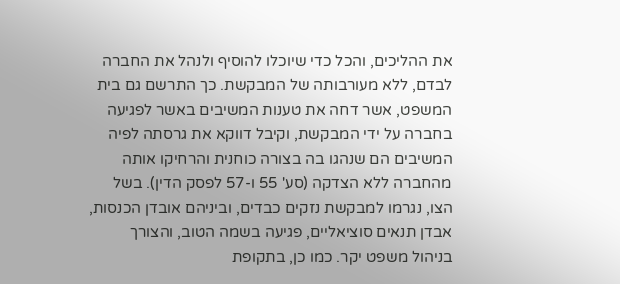את ההליכים, והכל כדי שיוכלו להוסיף ולנהל את החברה לבדם, ללא מעורבותה של המבקשת. כך התרשם גם בית המשפט, אשר דחה את טענות המשיבים באשר לפגיעה בחברה על ידי המבקשת, וקיבל דווקא את גרסתה לפיה המשיבים הם שנהגו בה בצורה כוחנית והרחיקו אותה מהחברה ללא הצדקה (סע' 55 ו-57 לפסק הדין). בשל הצו, נגרמו למבקשת נזקים כבדים, וביניהם אובדן הכנסות, אבדן תנאים סוציאליים, פגיעה בשמה הטוב, והצורך בניהול משפט יקר. כמו כן, בתקופת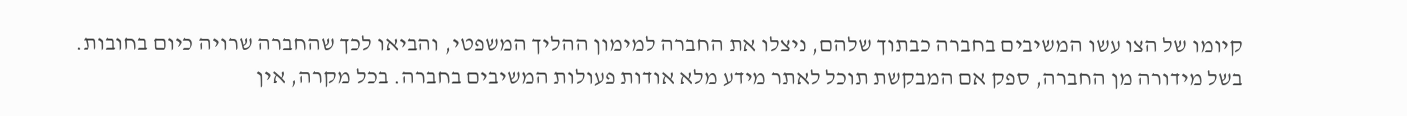קיומו של הצו עשו המשיבים בחברה כבתוך שלהם, ניצלו את החברה למימון ההליך המשפטי, והביאו לכך שהחברה שרויה כיום בחובות. בשל מידורה מן החברה, ספק אם המבקשת תוכל לאתר מידע מלא אודות פעולות המשיבים בחברה. בכל מקרה, אין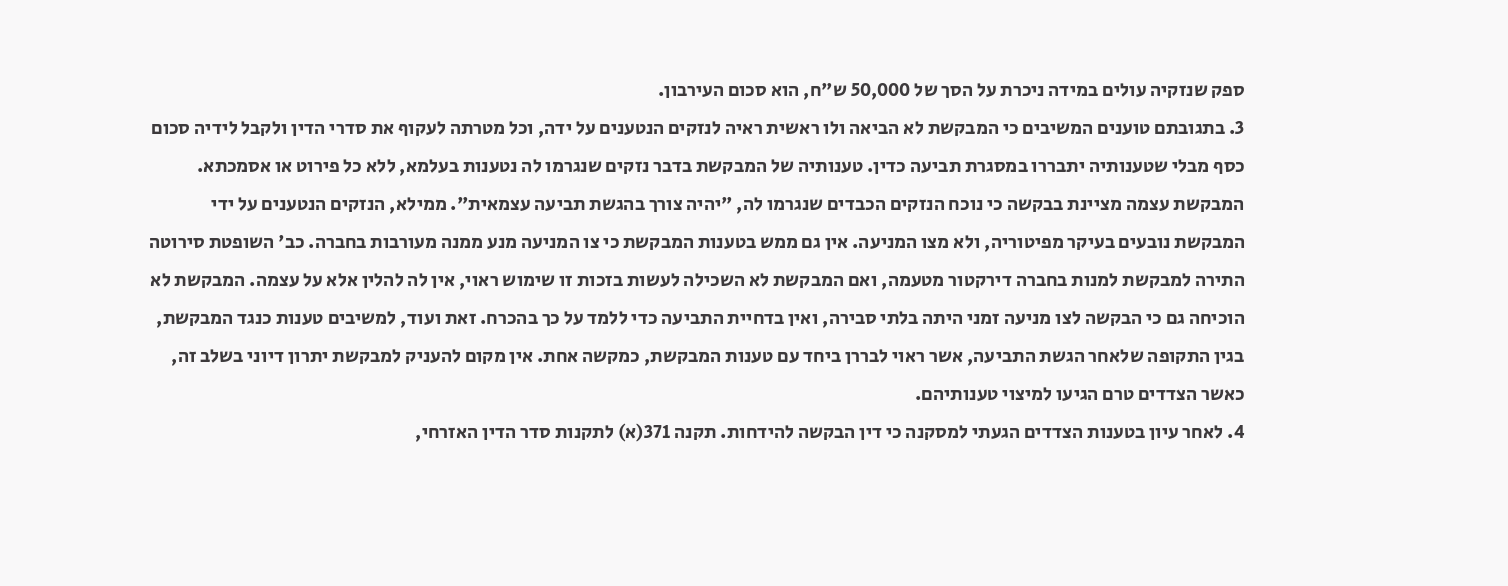ספק שנזקיה עולים במידה ניכרת על הסך של 50,000 ש"ח, הוא סכום העירבון.
3. בתגובתם טוענים המשיבים כי המבקשת לא הביאה ולו ראשית ראיה לנזקים הנטענים על ידה, וכל מטרתה לעקוף את סדרי הדין ולקבל לידיה סכום כסף מבלי שטענותיה יתבררו במסגרת תביעה כדין. טענותיה של המבקשת בדבר נזקים שנגרמו לה נטענות בעלמא, ללא כל פירוט או אסמכתא. המבקשת עצמה מציינת בבקשה כי נוכח הנזקים הכבדים שנגרמו לה, "יהיה צורך בהגשת תביעה עצמאית". ממילא, הנזקים הנטענים על ידי המבקשת נובעים בעיקר מפיטוריה, ולא מצו המניעה. אין גם ממש בטענות המבקשת כי צו המניעה מנע ממנה מעורבות בחברה. כב' השופטת סירוטה התירה למבקשת למנות בחברה דירקטור מטעמה, ואם המבקשת לא השכילה לעשות בזכות זו שימוש ראוי, אין לה להלין אלא על עצמה. המבקשת לא הוכיחה גם כי הבקשה לצו מניעה זמני היתה בלתי סבירה, ואין בדחיית התביעה כדי ללמד על כך בהכרח. זאת ועוד, למשיבים טענות כנגד המבקשת, בגין התקופה שלאחר הגשת התביעה, אשר ראוי לבררן ביחד עם טענות המבקשת, כמקשה אחת. אין מקום להעניק למבקשת יתרון דיוני בשלב זה, כאשר הצדדים טרם הגיעו למיצוי טענותיהם.
4. לאחר עיון בטענות הצדדים הגעתי למסקנה כי דין הבקשה להידחות. תקנה 371(א) לתקנות סדר הדין האזרחי,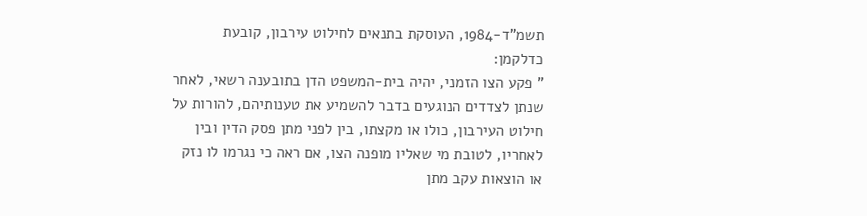תשמ"ד-1984, העוסקת בתנאים לחילוט עירבון, קובעת כדלקמן:
" פקע הצו הזמני, יהיה בית-המשפט הדן בתובענה רשאי, לאחר שנתן לצדדים הנוגעים בדבר להשמיע את טענותיהם, להורות על חילוט העירבון, כולו או מקצתו, בין לפני מתן פסק הדין ובין לאחריו, לטובת מי שאליו מופנה הצו, אם ראה כי נגרמו לו נזק או הוצאות עקב מתן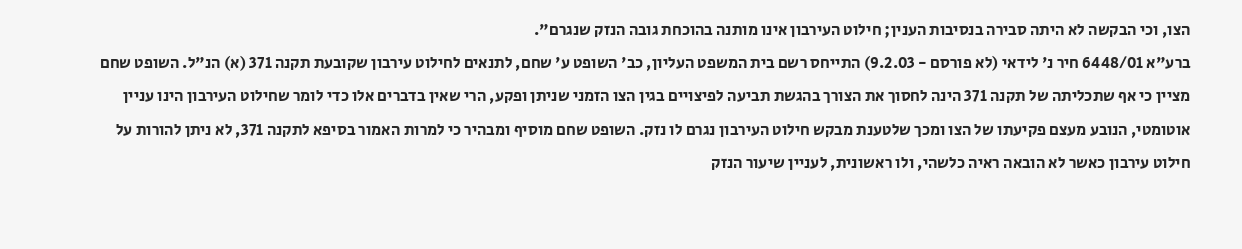הצו, וכי הבקשה לא היתה סבירה בנסיבות הענין; חילוט העירבון אינו מותנה בהוכחת גובה הנזק שנגרם".
ברע"א 6448/01 חיר נ' לידאי (לא פורסם - 9.2.03) התייחס רשם בית המשפט העליון, כב' השופט ע' שחם, לתנאים לחילוט עירבון שקובעת תקנה 371 (א) הנ"ל. השופט שחם מציין כי אף שתכליתה של תקנה 371 הינה לחסוך את הצורך בהגשת תביעה לפיצויים בגין הצו הזמני שניתן ופקע, הרי שאין בדברים אלו כדי לומר שחילוט העירבון הינו עניין אוטומטי, הנובע מעצם פקיעתו של הצו ומכך שלטענת מבקש חילוט העירבון נגרם לו נזק. השופט שחם מוסיף ומבהיר כי למרות האמור בסיפא לתקנה 371, לא ניתן להורות על חילוט עירבון כאשר לא הובאה ראיה כלשהי, ולו ראשונית, לעניין שיעור הנזק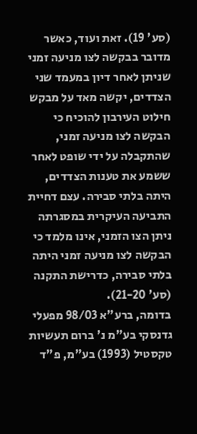(סע' 19). זאת ועוד, כאשר מדובר בבקשה לצו מניעה זמני שניתן לאחר דיון במעמד שני הצדדים, יקשה מאד על מבקש חילוט העירבון להוכיח כי הבקשה לצו מניעה זמני, שהתקבלה על ידי שופט לאחר ששמע את טענות הצדדים, היתה בלתי סבירה. עצם דחיית התביעה העיקרית במסגרתה ניתן הצו הזמני, אינו מלמד כי הבקשה לצו מניעה זמני היתה בלתי סבירה, כדרישת התקנה (סע' 21-20).
בדומה, ברע"א 98/03 מפעלי גדנסקי בע"מ נ' ברום תעשיות טקסטיל (1993) בע"מ, פ"ד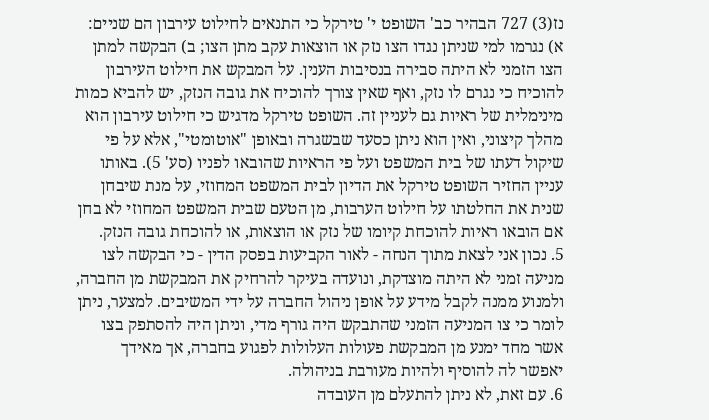נז(3) 727 הבהיר כב' השופט י' טירקל כי התנאים לחילוט עירבון הם שניים: א) נגרמו למי שניתן נגדו הצו נזק או הוצאות עקב מתן הצו; ב) הבקשה למתן הצו הזמני לא היתה סבירה בנסיבות הענין. על המבקש את חילוט העירבון להוכיח כי נגרם לו נזק, ואף שאין צורך להוכיח את גובה הנזק, יש להביא כמות מינימלית של ראיות גם לעניין זה. השופט טירקל מדגיש כי חילוט עירבון הוא מהלך קיצוני, ואין הוא ניתן כסעד שבשגרה ובאופן "אוטומטי", אלא על פי שיקול דעתו של בית המשפט ועל פי הראיות שהובאו לפניו (סע' 5). באותו עניין החזיר השופט טירקל את הדיון לבית המשפט המחוזי, על מנת שיבחן שנית את החלטתו על חילוט הערבות, מן הטעם שבית המשפט המחוזי לא בחן אם הובאו ראיות להוכחת קיומו של נזק או הוצאות, או להוכחת גובה הנזק.
5. נכון אני לצאת מתוך הנחה - לאור הקביעות בפסק הדין - כי הבקשה לצו מניעה זמני לא היתה מוצדקת, ונועדה בעיקר להרחיק את המבקשת מן החברה, ולמנוע ממנה לקבל מידע על אופן ניהול החברה על ידי המשיבים. למצער, ניתן לומר כי צו המניעה הזמני שהתבקש היה גורף מדי, וניתן היה להסתפק בצו אשר מחד ימנע מן המבקשת פעולות העלולות לפגוע בחברה, אך מאידך יאפשר לה להוסיף ולהיות מעורבת בניהולה.
6. עם זאת, לא ניתן להתעלם מן העובדה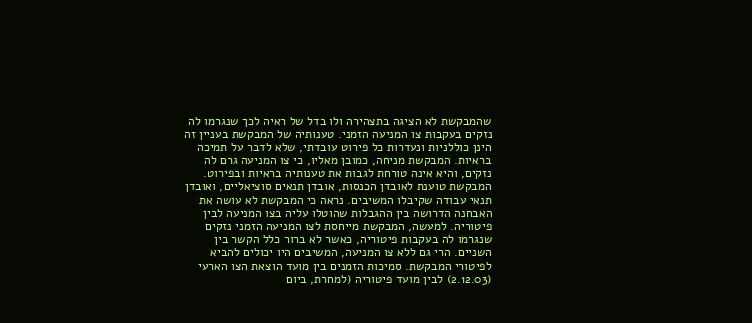שהמבקשת לא הציגה בתצהירה ולו בדל של ראיה לכך שנגרמו לה נזקים בעקבות צו המניעה הזמני. טענותיה של המבקשת בעניין זה הינן כוללניות ונעדרות כל פירוט עובדתי, שלא לדבר על תמיכה בראיות. המבקשת מניחה, כמובן מאליו, כי צו המניעה גרם לה נזקים, והיא אינה טורחת לגבות את טענותיה בראיות ובפירוט. המבקשת טוענת לאובדן הכנסות, אובדן תנאים סוציאליים, ואובדן תנאי עבודה שקיבלו המשיבים. נראה כי המבקשת לא עושה את האבחנה הדרושה בין ההגבלות שהוטלו עליה בצו המניעה לבין פיטוריה. למעשה, המבקשת מייחסת לצו המניעה הזמני נזקים שנגרמו לה בעקבות פיטוריה, כאשר לא ברור כלל הקשר בין השניים. הרי גם ללא צו המניעה, המשיבים היו יכולים להביא לפיטורי המבקשת. סמיכות הזמנים בין מועד הוצאת הצו הארעי (2.12.03) לבין מועד פיטוריה (למחרת, ביום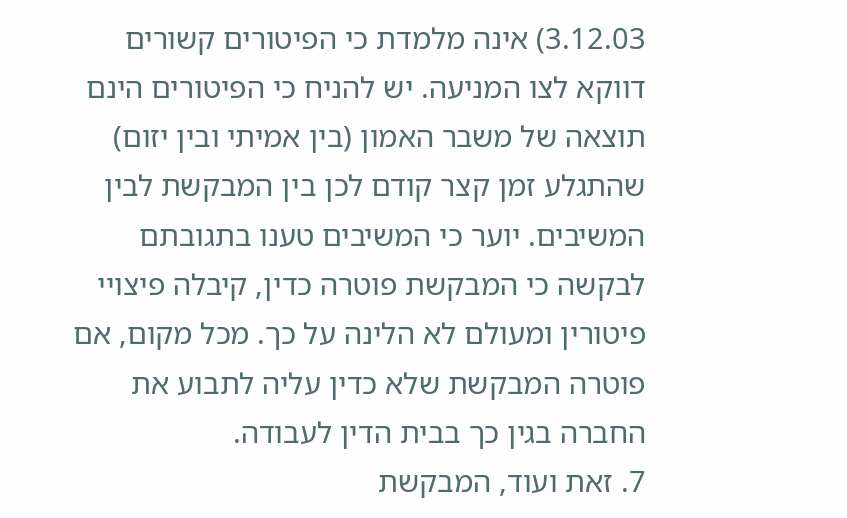3.12.03) אינה מלמדת כי הפיטורים קשורים דווקא לצו המניעה. יש להניח כי הפיטורים הינם תוצאה של משבר האמון (בין אמיתי ובין יזום) שהתגלע זמן קצר קודם לכן בין המבקשת לבין המשיבים. יוער כי המשיבים טענו בתגובתם לבקשה כי המבקשת פוטרה כדין, קיבלה פיצויי פיטורין ומעולם לא הלינה על כך. מכל מקום, אם פוטרה המבקשת שלא כדין עליה לתבוע את החברה בגין כך בבית הדין לעבודה.
7. זאת ועוד, המבקשת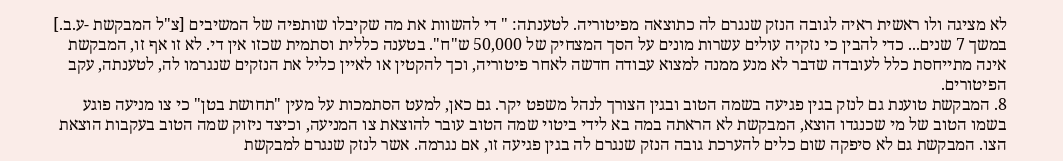לא מציגה ולו ראשית ראיה לגובה הנזק שנגרם לה כתוצאה מפיטוריה. לטענתה: " די להשוות את מה שקיבלו שותפיה של המשיבים [צ"ל המבקשת -ע.ב.] במשך 7 שנים... כדי להבין כי נזקיה עולים עשרות מונים על הסך המצחיק של 50,000 ש"ח". בטענה כללית וסתמית שכזו אין די. לא זו אף זו, המבקשת אינה מתייחסת כלל לעובדה שדבר לא מנע ממנה למצוא עבודה חדשה לאחר פיטוריה, וכך להקטין או לאיין כליל את הנזקים שנגרמו לה, לטענתה, עקב הפיטורים.
8. המבקשת טוענת גם לנזק בגין פגיעה בשמה הטוב ובגין הצורך לנהל משפט יקר. גם כאן, למעט הסתמכות על מעין "תחושת בטן" כי צו מניעה פוגע בשמו הטוב של מי שכנגדו הוצא, המבקשת לא הראתה במה בא לידי ביטוי שמה הטוב עובר להוצאת צו המניעה, וכיצד ניזוק שמה הטוב בעקבות הוצאת הצו. המבקשת גם לא סיפקה שום כלים להערכת גובה הנזק שנגרם לה בגין פגיעה זו, אם נגרמה. אשר לנזק שנגרם למבקשת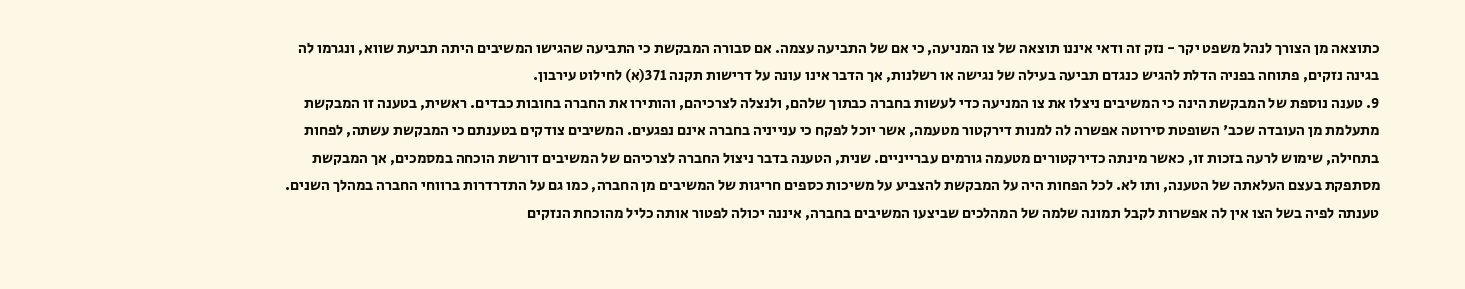כתוצאה מן הצורך לנהל משפט יקר - נזק זה ודאי איננו תוצאה של צו המניעה, כי אם של התביעה עצמה. אם סבורה המבקשת כי התביעה שהגישו המשיבים היתה תביעת שווא, ונגרמו לה בגינה נזקים, פתוחה בפניה הדלת להגיש כנגדם תביעה בעילה של נגישה או רשלנות, אך הדבר אינו עונה על דרישות תקנה 371(א) לחילוט עירבון.
9. טענה נוספת של המבקשת הינה כי המשיבים ניצלו את צו המניעה כדי לעשות בחברה כבתוך שלהם, ולנצלה לצרכיהם, והותירו את החברה בחובות כבדים. ראשית, בטענה זו המבקשת מתעלמת מן העובדה שכב' השופטת סירוטה אפשרה לה למנות דירקטור מטעמה, אשר יוכל לפקח כי ענייניה בחברה אינם נפגעים. המשיבים צודקים בטענתם כי המבקשת עשתה, לפחות בתחילה, שימוש לרעה בזכות זו, כאשר מינתה כדירקטורים מטעמה גורמים עברייניים. שנית, הטענה בדבר ניצול החברה לצרכיהם של המשיבים דורשת הוכחה במסמכים, אך המבקשת מסתפקת בעצם העלאתה של הטענה, ותו לא. לכל הפחות היה על המבקשת להצביע על משיכות כספים חריגות של המשיבים מן החברה, כמו גם על התדרדרות ברווחי החברה במהלך השנים. טענתה לפיה בשל הצו אין לה אפשרות לקבל תמונה שלמה של המהלכים שביצעו המשיבים בחברה, איננה יכולה לפטור אותה כליל מהוכחת הנזקים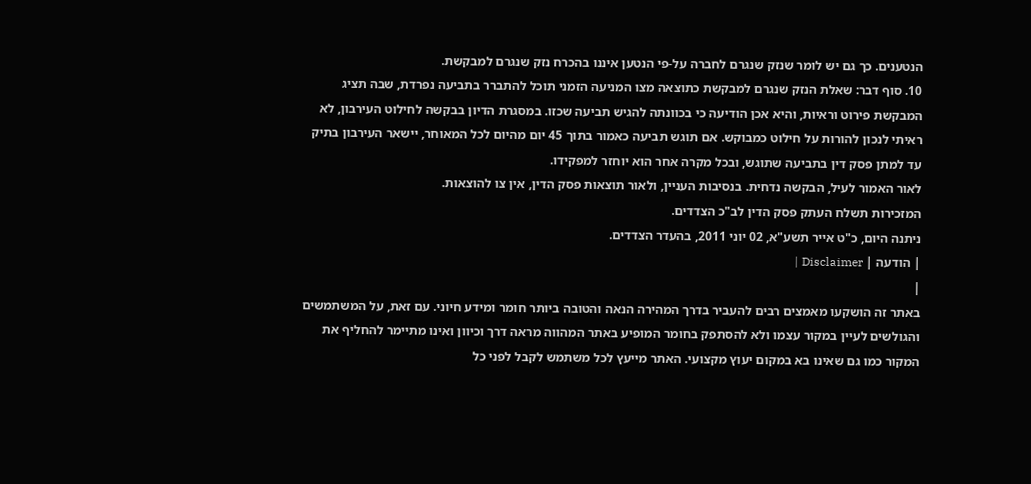הנטענים. כך גם יש לומר שנזק שנגרם לחברה על-פי הנטען איננו בהכרח נזק שנגרם למבקשת.
10. סוף דבר: שאלת הנזק שנגרם למבקשת כתוצאה מצו המניעה הזמני תוכל להתברר בתביעה נפרדת, שבה תציג המבקשת פירוט וראיות, והיא אכן הודיעה כי בכוונתה להגיש תביעה שכזו. במסגרת הדיון בבקשה לחילוט העירבון, לא ראיתי לנכון להורות על חילוט כמבוקש. אם תוגש תביעה כאמור בתוך 45 יום מהיום לכל המאוחר, יישאר העירבון בתיק עד למתן פסק דין בתביעה שתוגש, ובכל מקרה אחר הוא יוחזר למפקידו.
לאור האמור לעיל, הבקשה נדחית. בנסיבות העניין, ולאור תוצאות פסק הדין, אין צו להוצאות.
המזכירות תשלח העתק פסק הדין לב"כ הצדדים.
ניתנה היום, כ"ט אייר תשע"א, 02 יוני 2011, בהעדר הצדדים.
| הודעה | Disclaimer |
|
באתר זה הושקעו מאמצים רבים להעביר בדרך המהירה הנאה והטובה ביותר חומר ומידע חיוני. עם זאת, על המשתמשים והגולשים לעיין במקור עצמו ולא להסתפק בחומר המופיע באתר המהווה מראה דרך וכיוון ואינו מתיימר להחליף את המקור כמו גם שאינו בא במקום יעוץ מקצועי. האתר מייעץ לכל משתמש לקבל לפני כל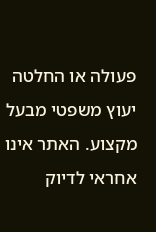פעולה או החלטה יעוץ משפטי מבעל מקצוע. האתר אינו אחראי לדיוק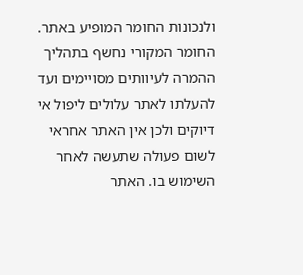ולנכונות החומר המופיע באתר. החומר המקורי נחשף בתהליך ההמרה לעיוותים מסויימים ועד להעלתו לאתר עלולים ליפול אי דיוקים ולכן אין האתר אחראי לשום פעולה שתעשה לאחר השימוש בו. האתר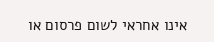אינו אחראי לשום פרסום או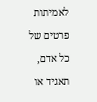לאמיתות פרטים של כל אדם, תאגיד או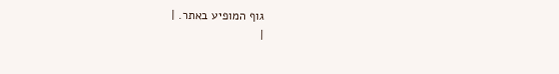גוף המופיע באתר. |
|